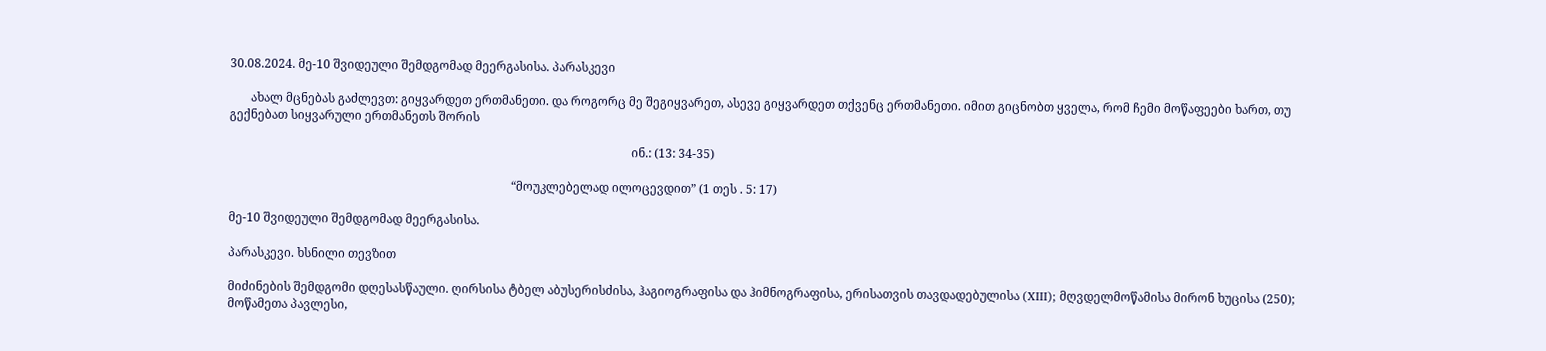30.08.2024. მე-10 შვიდეული შემდგომად მეერგასისა. პარასკევი

       ახალ მცნებას გაძლევთ: გიყვარდეთ ერთმანეთი. და როგორც მე შეგიყვარეთ, ასევე გიყვარდეთ თქვენც ერთმანეთი. იმით გიცნობთ ყველა, რომ ჩემი მოწაფეები ხართ, თუ გექნებათ სიყვარული ერთმანეთს შორის

                                                                                                                                      ინ.: (13: 34-35)

                                                                                              “მოუკლებელად ილოცევდით” (1 თეს . 5: 17)

მე-10 შვიდეული შემდგომად მეერგასისა.

პარასკევი. ხსნილი თევზით

მიძინების შემდგომი დღესასწაული. ღირსისა ტბელ აბუსერისძისა, ჰაგიოგრაფისა და ჰიმნოგრაფისა, ერისათვის თავდადებულისა (XIII); მღვდელმოწამისა მირონ ხუცისა (250); მოწამეთა პავლესი,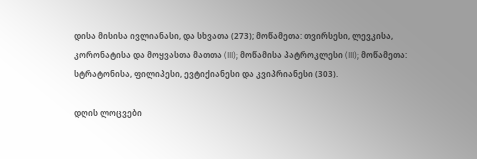დისა მისისა ივლიანასი, და სხვათა (273); მოწამეთა: თვირსესი, ლევკისა, კორონატისა და მოყვასთა მათთა (III); მოწამისა პატროკლესი (III); მოწამეთა: სტრატონისა, ფილიპესი, ევტიქიანესი და კვიპრიანესი (303).

დღის ლოცვები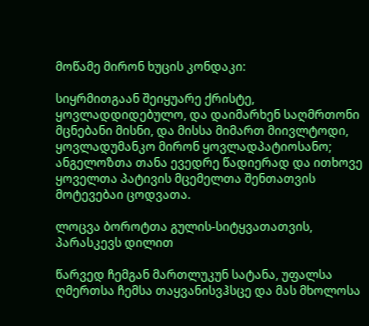მოწამე მირონ ხუცის კონდაკი:

სიყრმითგაან შეიყუარე ქრისტე, ყოვლადდიდებულო, და დაიმარხენ საღმრთონი მცნებანი მისნი, და მისსა მიმართ მიივლტოდი, ყოვლადუმანკო მირონ ყოვლადპატიოსანო; ანგელოზთა თანა ევედრე წადიერად და ითხოვე ყოველთა პატივის მცემელთა შენთათვის მოტევებაი ცოდვათა.

ლოცვა ბოროტთა გულის-სიტყვათათვის, პარასკევს დილით

წარვედ ჩემგან მართლუკუნ სატანა, უფალსა ღმერთსა ჩემსა თაყვანისვჰსცე და მას მხოლოსა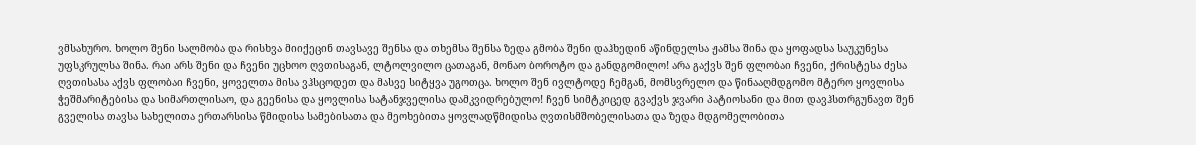ვმსახურო. ხოლო შენი სალმობა და რისხვა მიიქეცინ თავსავე შენსა და თხემსა შენსა ზედა გმობა შენი დაჰხედინ აწინდელსა ჟამსა შინა და ყოფადსა საუკუნესა უფსკრულსა შინა. რაი არს შენი და ჩვენი უცხოო ღვთისაგან, ლტოლვილო ცათაგან, მონაო ბოროტო და განდგომილო! არა გაქვს შენ ფლობაი ჩვენი, ქრისტესა ძესა ღვთისასა აქვს ფლობაი ჩვენი, ყოველთა მისა ვჰსცოდეთ და მასვე სიტყვა უგოთცა. ხოლო შენ ივლტოდე ჩემგან, მომსვრელო და წინააღმდგომო მტერო ყოვლისა ჭეშმარიტებისა და სიმართლისაო, და გეენისა და ყოვლისა სატანჯველისა დამკვიდრებულო! ჩვენ სიმტკიცედ გვაქვს ჯვარი პატიოსანი და მით დავჰსთრგუნავთ შენ გველისა თავსა სახელითა ერთარსისა წმიდისა სამებისათა და მეოხებითა ყოვლადწმიდისა ღვთისმშობელისათა და ზედა მდგომელობითა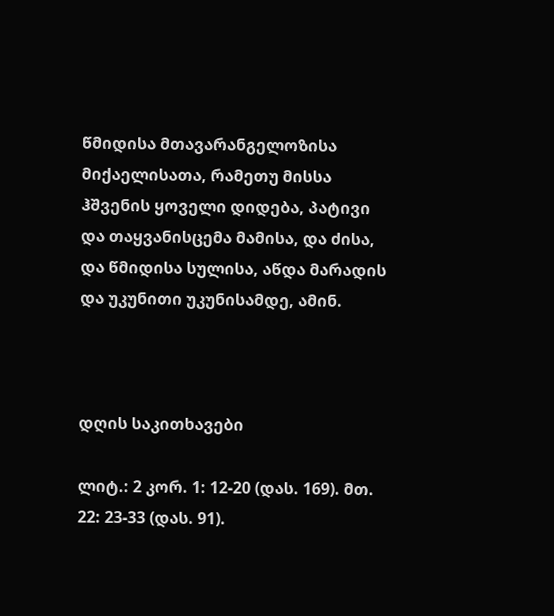წმიდისა მთავარანგელოზისა მიქაელისათა, რამეთუ მისსა ჰშვენის ყოველი დიდება, პატივი და თაყვანისცემა მამისა, და ძისა, და წმიდისა სულისა, აწდა მარადის და უკუნითი უკუნისამდე, ამინ.



დღის საკითხავები

ლიტ.: 2 კორ. 1: 12-20 (დას. 169). მთ. 22: 23-33 (დას. 91).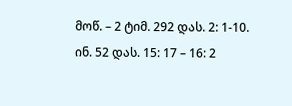მოწ. – 2 ტიმ. 292 დას. 2: 1-10. ინ. 52 დას. 15: 17 – 16: 2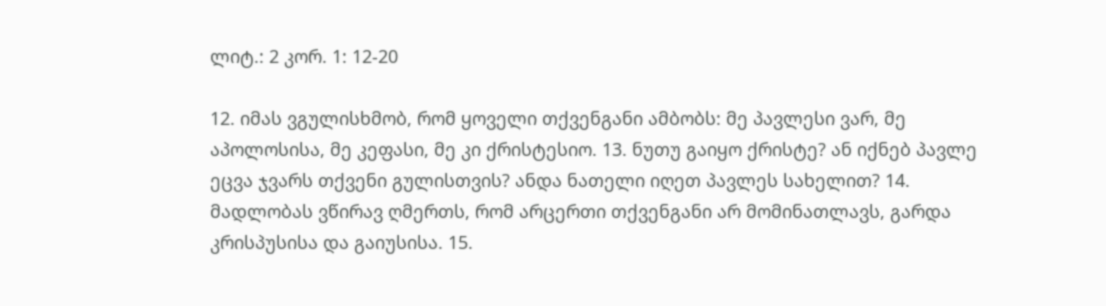ლიტ.: 2 კორ. 1: 12-20

12. იმას ვგულისხმობ, რომ ყოველი თქვენგანი ამბობს: მე პავლესი ვარ, მე აპოლოსისა, მე კეფასი, მე კი ქრისტესიო. 13. ნუთუ გაიყო ქრისტე? ან იქნებ პავლე ეცვა ჯვარს თქვენი გულისთვის? ანდა ნათელი იღეთ პავლეს სახელით? 14. მადლობას ვწირავ ღმერთს, რომ არცერთი თქვენგანი არ მომინათლავს, გარდა კრისპუსისა და გაიუსისა. 15.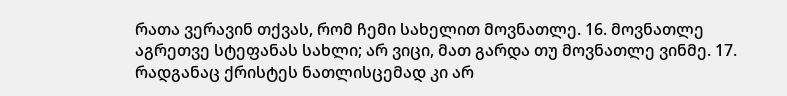რათა ვერავინ თქვას, რომ ჩემი სახელით მოვნათლე. 16. მოვნათლე აგრეთვე სტეფანას სახლი; არ ვიცი, მათ გარდა თუ მოვნათლე ვინმე. 17. რადგანაც ქრისტეს ნათლისცემად კი არ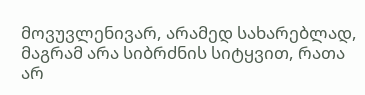მოვუვლენივარ, არამედ სახარებლად, მაგრამ არა სიბრძნის სიტყვით, რათა არ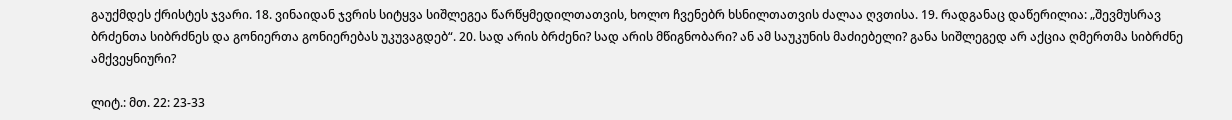გაუქმდეს ქრისტეს ჯვარი. 18. ვინაიდან ჯვრის სიტყვა სიშლეგეა წარწყმედილთათვის, ხოლო ჩვენებრ ხსნილთათვის ძალაა ღვთისა. 19. რადგანაც დაწერილია: „შევმუსრავ ბრძენთა სიბრძნეს და გონიერთა გონიერებას უკუვაგდებ“. 20. სად არის ბრძენი? სად არის მწიგნობარი? ან ამ საუკუნის მაძიებელი? განა სიშლეგედ არ აქცია ღმერთმა სიბრძნე ამქვეყნიური?

ლიტ.: მთ. 22: 23-33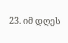23. იმ დღეს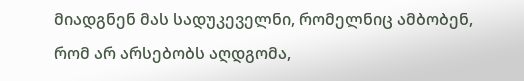მიადგნენ მას სადუკეველნი, რომელნიც ამბობენ, რომ არ არსებობს აღდგომა,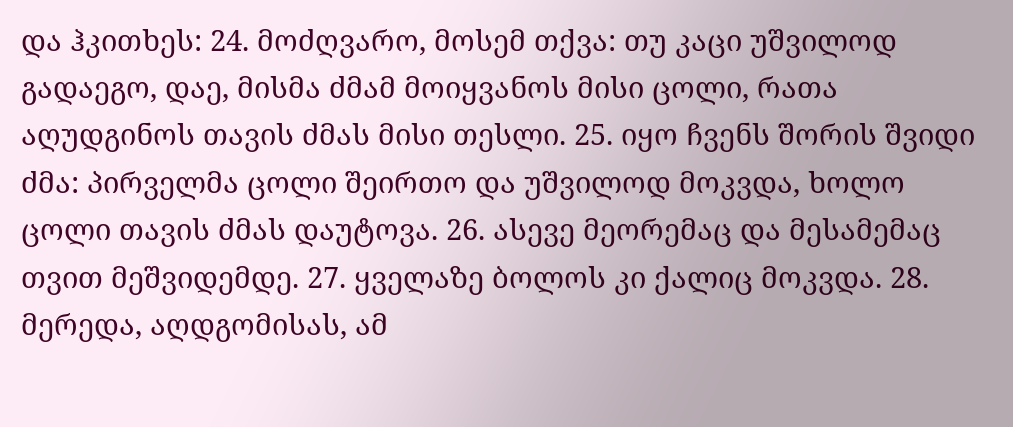და ჰკითხეს: 24. მოძღვარო, მოსემ თქვა: თუ კაცი უშვილოდ გადაეგო, დაე, მისმა ძმამ მოიყვანოს მისი ცოლი, რათა აღუდგინოს თავის ძმას მისი თესლი. 25. იყო ჩვენს შორის შვიდი ძმა: პირველმა ცოლი შეირთო და უშვილოდ მოკვდა, ხოლო ცოლი თავის ძმას დაუტოვა. 26. ასევე მეორემაც და მესამემაც თვით მეშვიდემდე. 27. ყველაზე ბოლოს კი ქალიც მოკვდა. 28. მერედა, აღდგომისას, ამ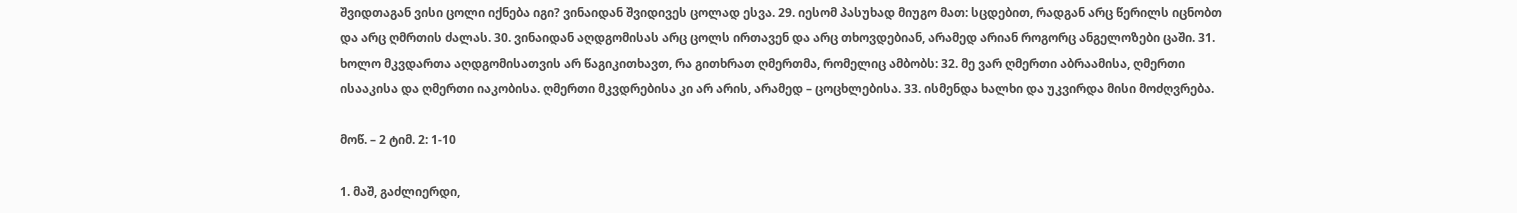შვიდთაგან ვისი ცოლი იქნება იგი? ვინაიდან შვიდივეს ცოლად ესვა. 29. იესომ პასუხად მიუგო მათ: სცდებით, რადგან არც წერილს იცნობთ და არც ღმრთის ძალას. 30. ვინაიდან აღდგომისას არც ცოლს ირთავენ და არც თხოვდებიან, არამედ არიან როგორც ანგელოზები ცაში. 31. ხოლო მკვდართა აღდგომისათვის არ წაგიკითხავთ, რა გითხრათ ღმერთმა, რომელიც ამბობს: 32. მე ვარ ღმერთი აბრაამისა, ღმერთი ისააკისა და ღმერთი იაკობისა. ღმერთი მკვდრებისა კი არ არის, არამედ – ცოცხლებისა. 33. ისმენდა ხალხი და უკვირდა მისი მოძღვრება.

მოწ. – 2 ტიმ. 2: 1-10

1. მაშ, გაძლიერდი,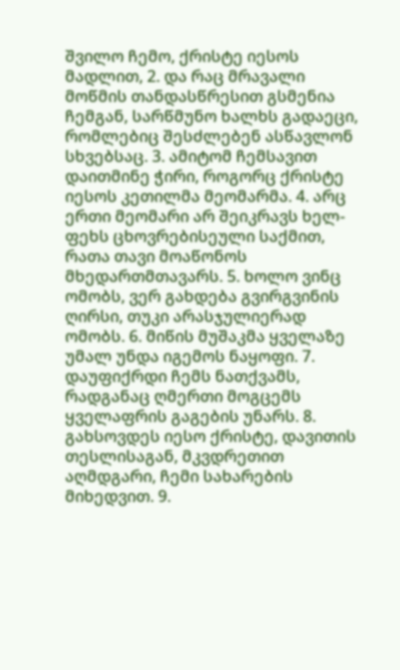შვილო ჩემო, ქრისტე იესოს მადლით, 2. და რაც მრავალი მოწმის თანდასწრესით გსმენია ჩემგან, სარწმუნო ხალხს გადაეცი, რომლებიც შესძლებენ ასწავლონ სხვებსაც. 3. ამიტომ ჩემსავით დაითმინე ჭირი, როგორც ქრისტე იესოს კეთილმა მეომარმა. 4. არც ერთი მეომარი არ შეიკრავს ხელ-ფეხს ცხოვრებისეული საქმით, რათა თავი მოაწონოს მხედართმთავარს. 5. ხოლო ვინც ომობს, ვერ გახდება გვირგვინის ღირსი, თუკი არასჯულიერად ომობს. 6. მიწის მუშაკმა ყველაზე უმალ უნდა იგემოს ნაყოფი. 7. დაუფიქრდი ჩემს ნათქვამს, რადგანაც ღმერთი მოგცემს ყველაფრის გაგების უნარს. 8. გახსოვდეს იესო ქრისტე, დავითის თესლისაგან, მკვდრეთით აღმდგარი, ჩემი სახარების მიხედვით. 9.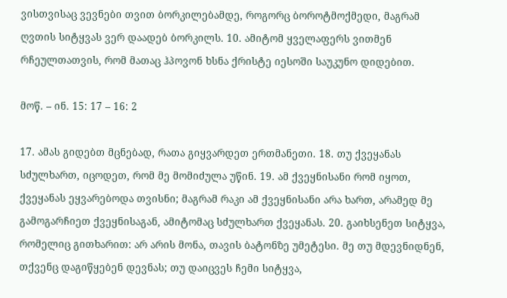ვისთვისაც ვევნები თვით ბორკილებამდე, როგორც ბოროტმოქმედი, მაგრამ ღვთის სიტყვას ვერ დაადებ ბორკილს. 10. ამიტომ ყველაფერს ვითმენ რჩეულთათვის, რომ მათაც ჰპოვონ ხსნა ქრისტე იესოში საუკუნო დიდებით.

მოწ. – ინ. 15: 17 – 16: 2

17. ამას გიდებთ მცნებად, რათა გიყვარდეთ ერთმანეთი. 18. თუ ქვეყანას სძულხართ, იცოდეთ, რომ მე მომიძულა უწინ. 19. ამ ქვეყნისანი რომ იყოთ, ქვეყანას ეყვარებოდა თვისნი; მაგრამ რაკი ამ ქვეყნისანი არა ხართ, არამედ მე გამოგარჩიეთ ქვეყნისაგან, ამიტომაც სძულხართ ქვეყანას. 20. გაიხსენეთ სიტყვა, რომელიც გითხარით: არ არის მონა, თავის ბატონზე უმეტესი. მე თუ მდევნიდნენ, თქვენც დაგიწყებენ დევნას; თუ დაიცვეს ჩემი სიტყვა,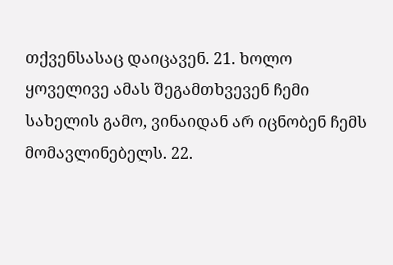თქვენსასაც დაიცავენ. 21. ხოლო ყოველივე ამას შეგამთხვევენ ჩემი სახელის გამო, ვინაიდან არ იცნობენ ჩემს მომავლინებელს. 22.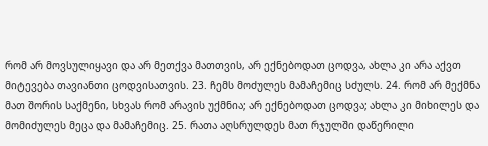რომ არ მოვსულიყავი და არ მეთქვა მათთვის, არ ექნებოდათ ცოდვა, ახლა კი არა აქვთ მიტევება თავიანთი ცოდვისათვის. 23. ჩემს მოძულეს მამაჩემიც სძულს. 24. რომ არ მექმნა მათ შორის საქმენი, სხვას რომ არავის უქმნია; არ ექნებოდათ ცოდვა; ახლა კი მიხილეს და მომიძულეს მეცა და მამაჩემიც. 25. რათა აღსრულდეს მათ რჯულში დაწერილი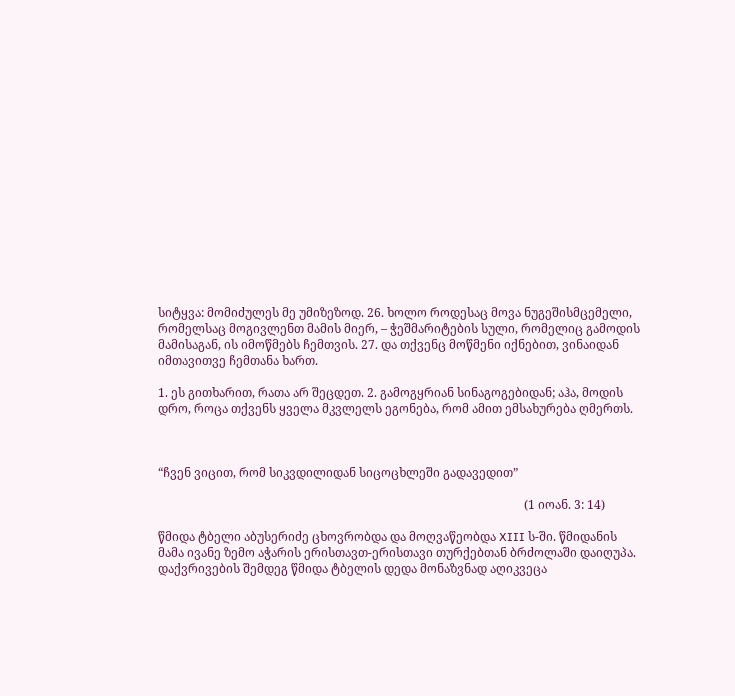სიტყვა: მომიძულეს მე უმიზეზოდ. 26. ხოლო როდესაც მოვა ნუგეშისმცემელი, რომელსაც მოგივლენთ მამის მიერ, – ჭეშმარიტების სული, რომელიც გამოდის მამისაგან, ის იმოწმებს ჩემთვის. 27. და თქვენც მოწმენი იქნებით, ვინაიდან იმთავითვე ჩემთანა ხართ.

1. ეს გითხარით, რათა არ შეცდეთ. 2. გამოგყრიან სინაგოგებიდან; აჰა, მოდის დრო, როცა თქვენს ყველა მკვლელს ეგონება, რომ ამით ემსახურება ღმერთს.



“ჩვენ ვიცით, რომ სიკვდილიდან სიცოცხლეში გადავედით”

                                                                                                                          (1 იოან. 3: 14)

წმიდა ტბელი აბუსერიძე ცხოვრობდა და მოღვაწეობდა XIII ს-ში. წმიდანის მამა ივანე ზემო აჭარის ერისთავთ-ერისთავი თურქებთან ბრძოლაში დაიღუპა. დაქვრივების შემდეგ წმიდა ტბელის დედა მონაზვნად აღიკვეცა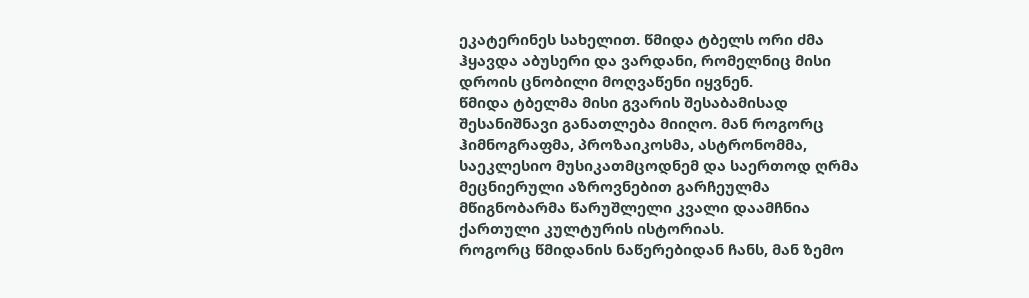ეკატერინეს სახელით. წმიდა ტბელს ორი ძმა ჰყავდა აბუსერი და ვარდანი, რომელნიც მისი დროის ცნობილი მოღვაწენი იყვნენ.
წმიდა ტბელმა მისი გვარის შესაბამისად შესანიშნავი განათლება მიიღო. მან როგორც ჰიმნოგრაფმა, პროზაიკოსმა, ასტრონომმა, საეკლესიო მუსიკათმცოდნემ და საერთოდ ღრმა მეცნიერული აზროვნებით გარჩეულმა მწიგნობარმა წარუშლელი კვალი დაამჩნია ქართული კულტურის ისტორიას.
როგორც წმიდანის ნაწერებიდან ჩანს, მან ზემო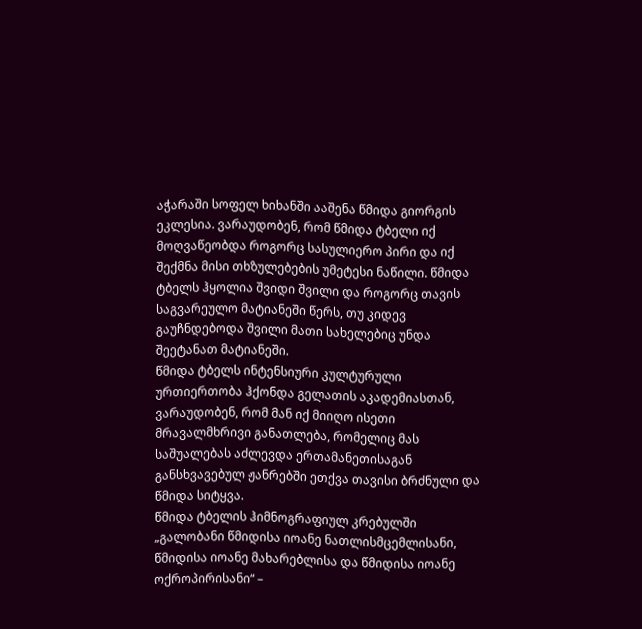აჭარაში სოფელ ხიხანში ააშენა წმიდა გიორგის ეკლესია. ვარაუდობენ, რომ წმიდა ტბელი იქ მოღვაწეობდა როგორც სასულიერო პირი და იქ შექმნა მისი თხზულებების უმეტესი ნაწილი. წმიდა ტბელს ჰყოლია შვიდი შვილი და როგორც თავის საგვარეულო მატიანეში წერს, თუ კიდევ გაუჩნდებოდა შვილი მათი სახელებიც უნდა შეეტანათ მატიანეში.
წმიდა ტბელს ინტენსიური კულტურული ურთიერთობა ჰქონდა გელათის აკადემიასთან, ვარაუდობენ, რომ მან იქ მიიღო ისეთი მრავალმხრივი განათლება, რომელიც მას საშუალებას აძლევდა ერთამანეთისაგან განსხვავებულ ჟანრებში ეთქვა თავისი ბრძნული და წმიდა სიტყვა.
წმიდა ტბელის ჰიმნოგრაფიულ კრებულში „გალობანი წმიდისა იოანე ნათლისმცემლისანი, წმიდისა იოანე მახარებლისა და წმიდისა იოანე ოქროპირისანი“ –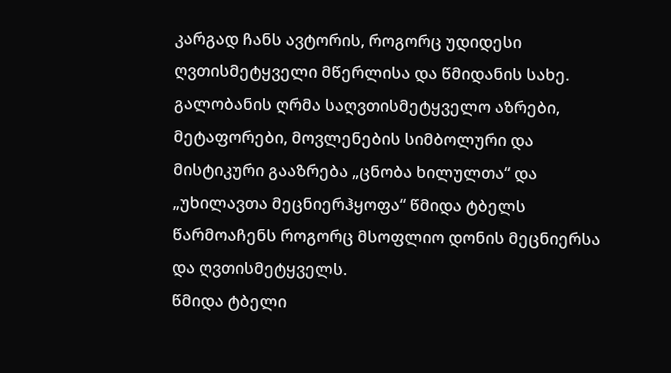კარგად ჩანს ავტორის, როგორც უდიდესი ღვთისმეტყველი მწერლისა და წმიდანის სახე. გალობანის ღრმა საღვთისმეტყველო აზრები, მეტაფორები, მოვლენების სიმბოლური და მისტიკური გააზრება „ცნობა ხილულთა“ და „უხილავთა მეცნიერჰყოფა“ წმიდა ტბელს წარმოაჩენს როგორც მსოფლიო დონის მეცნიერსა და ღვთისმეტყველს.
წმიდა ტბელი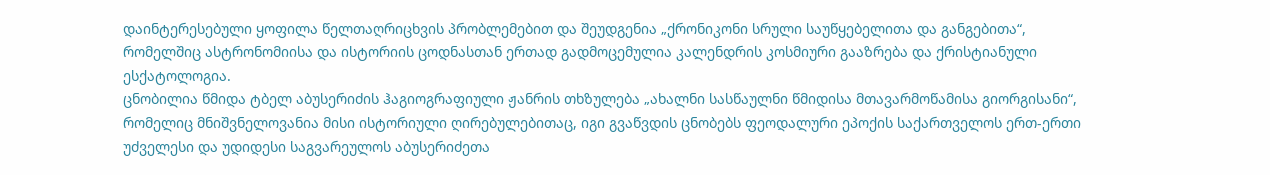დაინტერესებული ყოფილა წელთაღრიცხვის პრობლემებით და შეუდგენია „ქრონიკონი სრული საუწყებელითა და განგებითა“, რომელშიც ასტრონომიისა და ისტორიის ცოდნასთან ერთად გადმოცემულია კალენდრის კოსმიური გააზრება და ქრისტიანული ესქატოლოგია.
ცნობილია წმიდა ტბელ აბუსერიძის ჰაგიოგრაფიული ჟანრის თხზულება „ახალნი სასწაულნი წმიდისა მთავარმოწამისა გიორგისანი“, რომელიც მნიშვნელოვანია მისი ისტორიული ღირებულებითაც, იგი გვაწვდის ცნობებს ფეოდალური ეპოქის საქართველოს ერთ-ერთი უძველესი და უდიდესი საგვარეულოს აბუსერიძეთა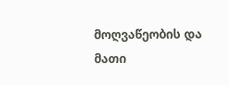მოღვაწეობის და მათი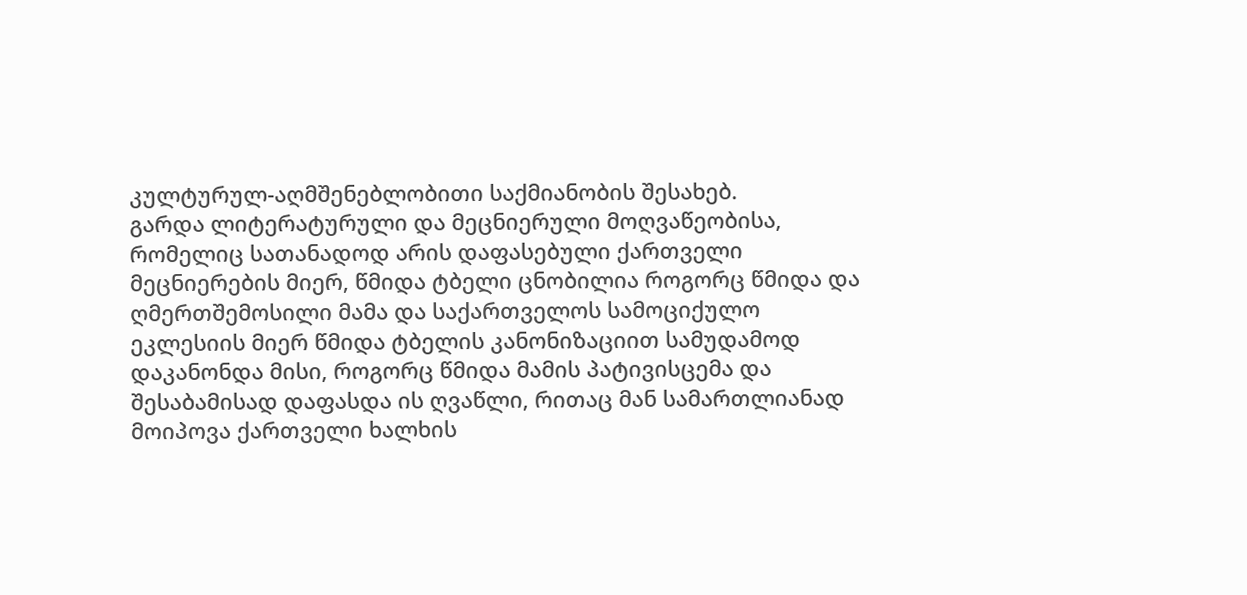კულტურულ-აღმშენებლობითი საქმიანობის შესახებ.
გარდა ლიტერატურული და მეცნიერული მოღვაწეობისა, რომელიც სათანადოდ არის დაფასებული ქართველი მეცნიერების მიერ, წმიდა ტბელი ცნობილია როგორც წმიდა და ღმერთშემოსილი მამა და საქართველოს სამოციქულო ეკლესიის მიერ წმიდა ტბელის კანონიზაციით სამუდამოდ დაკანონდა მისი, როგორც წმიდა მამის პატივისცემა და შესაბამისად დაფასდა ის ღვაწლი, რითაც მან სამართლიანად მოიპოვა ქართველი ხალხის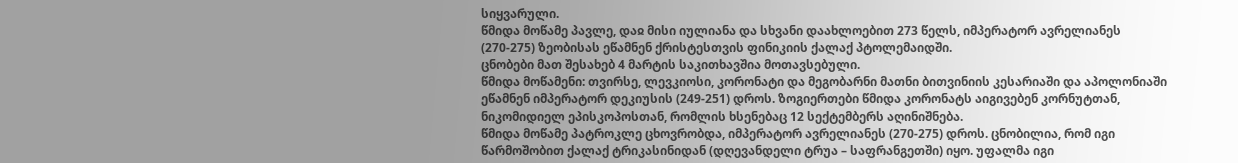სიყვარული.
წმიდა მოწამე პავლე, დაჲ მისი იულიანა და სხვანი დაახლოებით 273 წელს, იმპერატორ ავრელიანეს (270-275) ზეობისას ეწამნენ ქრისტესთვის ფინიკიის ქალაქ პტოლემაიდში.
ცნობები მათ შესახებ 4 მარტის საკითხავშია მოთავსებული.
წმიდა მოწამენი: თვირსე, ლევკიოსი, კორონატი და მეგობარნი მათნი ბითვინიის კესარიაში და აპოლონიაში ეწამნენ იმპერატორ დეკიუსის (249-251) დროს. ზოგიერთები წმიდა კორონატს აიგივებენ კორნუტთან, ნიკომიდიელ ეპისკოპოსთან, რომლის ხსენებაც 12 სექტემბერს აღინიშნება.
წმიდა მოწამე პატროკლე ცხოვრობდა, იმპერატორ ავრელიანეს (270-275) დროს. ცნობილია, რომ იგი წარმოშობით ქალაქ ტრიკასინიდან (დღევანდელი ტრუა – საფრანგეთში) იყო. უფალმა იგი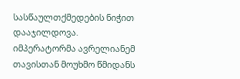სასწაულთქმედების ნიჭით დააჯილდოვა. იმპერატორმა ავრელიანემ თავისთან მოუხმო წმიდანს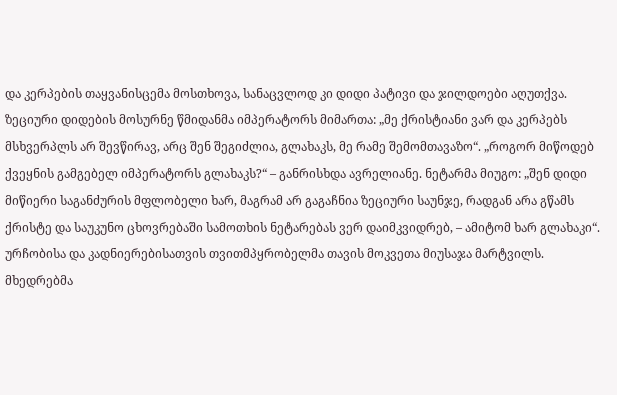და კერპების თაყვანისცემა მოსთხოვა, სანაცვლოდ კი დიდი პატივი და ჯილდოები აღუთქვა. ზეციური დიდების მოსურნე წმიდანმა იმპერატორს მიმართა: „მე ქრისტიანი ვარ და კერპებს მსხვერპლს არ შევწირავ, არც შენ შეგიძლია, გლახაკს, მე რამე შემომთავაზო“. „როგორ მიწოდებ ქვეყნის გამგებელ იმპერატორს გლახაკს?“ – განრისხდა ავრელიანე. ნეტარმა მიუგო: „შენ დიდი მიწიერი საგანძურის მფლობელი ხარ, მაგრამ არ გაგაჩნია ზეციური საუნჯე, რადგან არა გწამს ქრისტე და საუკუნო ცხოვრებაში სამოთხის ნეტარებას ვერ დაიმკვიდრებ, – ამიტომ ხარ გლახაკი“. ურჩობისა და კადნიერებისათვის თვითმპყრობელმა თავის მოკვეთა მიუსაჯა მარტვილს. მხედრებმა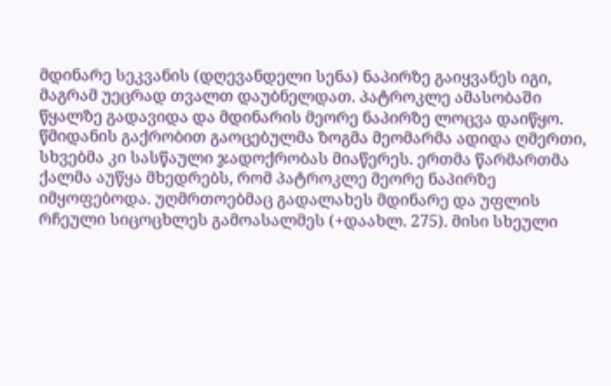მდინარე სეკვანის (დღევანდელი სენა) ნაპირზე გაიყვანეს იგი, მაგრამ უეცრად თვალთ დაუბნელდათ. პატროკლე ამასობაში წყალზე გადავიდა და მდინარის მეორე ნაპირზე ლოცვა დაიწყო. წმიდანის გაქრობით გაოცებულმა ზოგმა მეომარმა ადიდა ღმერთი, სხვებმა კი სასწაული ჯადოქრობას მიაწერეს. ერთმა წარმართმა ქალმა აუწყა მხედრებს, რომ პატროკლე მეორე ნაპირზე იმყოფებოდა. უღმრთოებმაც გადალახეს მდინარე და უფლის რჩეული სიცოცხლეს გამოასალმეს (+დაახლ. 275). მისი სხეული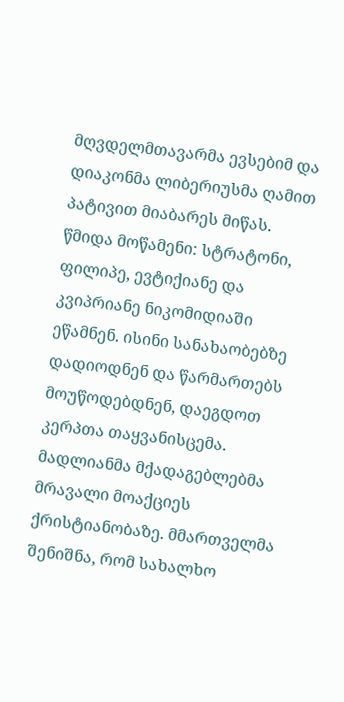მღვდელმთავარმა ევსებიმ და დიაკონმა ლიბერიუსმა ღამით პატივით მიაბარეს მიწას.
წმიდა მოწამენი: სტრატონი, ფილიპე, ევტიქიანე და კვიპრიანე ნიკომიდიაში ეწამნენ. ისინი სანახაობებზე დადიოდნენ და წარმართებს მოუწოდებდნენ, დაეგდოთ კერპთა თაყვანისცემა. მადლიანმა მქადაგებლებმა მრავალი მოაქციეს ქრისტიანობაზე. მმართველმა შენიშნა, რომ სახალხო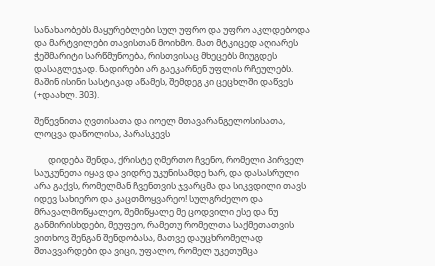სანახაობებს მაყურებლები სულ უფრო და უფრო აკლდებოდა და მარტვილები თავისთან მოიხმო. მათ მტკიცედ აღიარეს ჭეშმარიტი სარწმუნოება, რისთვისაც მხეცებს მიუგდეს დასაგლეჯად. ნადირები არ გაეკარნენ უფლის რჩეულებს. მაშინ ისინი სასტიკად აწამეს, შემდეგ კი ცეცხლში დაწვეს (+დაახლ. 303).

შეწევნითა ღვთისათა და იოელ მთავარანგელოსისათა, ლოცვა დაწოლისა, პარასკევს

       დიდება შენდა, ქრისტე ღმერთო ჩვენო, რომელი პირველ საუკუნეთა იყავ და ვიდრე უკუნისამდე ხარ, და დასასრული არა გაქვს, რომელმან ჩვენთვის ჯვარცმა და სიკვდილი თავს იდევ სახიერო და კაცთმოყვარეო! სულგრძელო და მრავალმოწყალეო, შემიწყალე მე ცოდვილი ესე და ნუ განმირისხდები, მეუფეო, რამეთუ რომელთა საქმეთათვის ვითხოვ შენგან შენდობასა, მათვე დაუცხრომელად შთავვარდები და ვიცი, უფალო, რომელ უკეთუმცა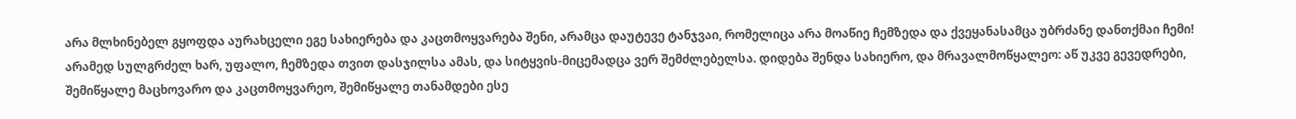არა მლხინებელ გყოფდა აურახცელი ეგე სახიერება და კაცთმოყვარება შენი, არამცა დაუტევე ტანჯვაი, რომელიცა არა მოაწიე ჩემზედა და ქვეყანასამცა უბრძანე დანთქმაი ჩემი! არამედ სულგრძელ ხარ, უფალო, ჩემზედა თვით დასჯილსა ამას, და სიტყვის-მიცემადცა ვერ შემძლებელსა. დიდება შენდა სახიერო, და მრავალმოწყალეო: აწ უკვე გევედრები, შემიწყალე მაცხოვარო და კაცთმოყვარეო, შემიწყალე თანამდები ესე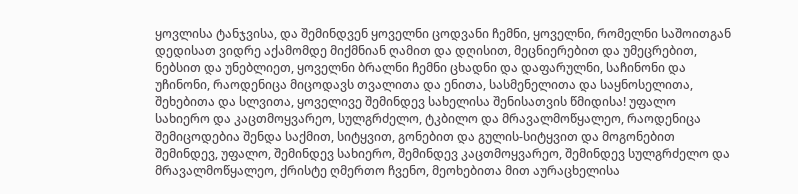ყოვლისა ტანჯვისა, და შემინდვენ ყოველნი ცოდვანი ჩემნი, ყოველნი, რომელნი საშოითგან დედისათ ვიდრე აქამომდე მიქმნიან ღამით და დღისით, მეცნიერებით და უმეცრებით, ნებსით და უნებლიეთ, ყოველნი ბრალნი ჩემნი ცხადნი და დაფარულნი, საჩინონი და უჩინონი, რაოდენიცა მიცოდავს თვალითა და ენითა, სასმენელითა და საყნოსელითა, შეხებითა და სლვითა, ყოველივე შემინდევ სახელისა შენისათვის წმიდისა! უფალო სახიერო და კაცთმოყვარეო, სულგრძელო, ტკბილო და მრავალმოწყალეო, რაოდენიცა შემიცოდებია შენდა საქმით, სიტყვით, გონებით და გულის-სიტყვით და მოგონებით შემინდევ, უფალო, შემინდევ სახიერო, შემინდევ კაცთმოყვარეო, შემინდევ სულგრძელო და მრავალმოწყალეო, ქრისტე ღმერთო ჩვენო, მეოხებითა მით აურაცხელისა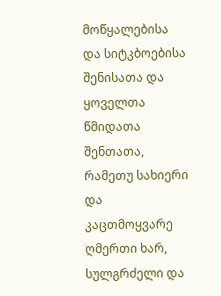მოწყალებისა და სიტკბოებისა შენისათა და ყოველთა წმიდათა შენთათა, რამეთუ სახიერი და კაცთმოყვარე ღმერთი ხარ, სულგრძელი და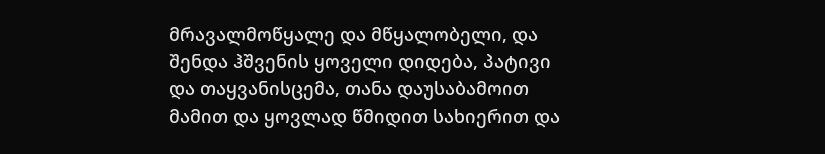მრავალმოწყალე და მწყალობელი, და შენდა ჰშვენის ყოველი დიდება, პატივი და თაყვანისცემა, თანა დაუსაბამოით მამით და ყოვლად წმიდით სახიერით და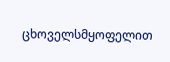ცხოველსმყოფელით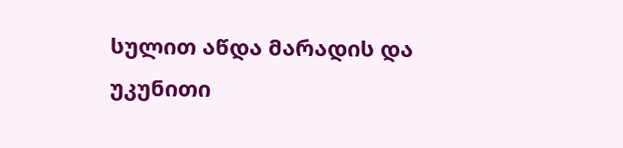სულით აწდა მარადის და უკუნითი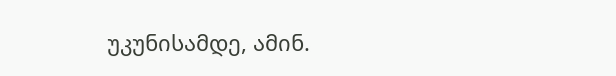უკუნისამდე, ამინ.